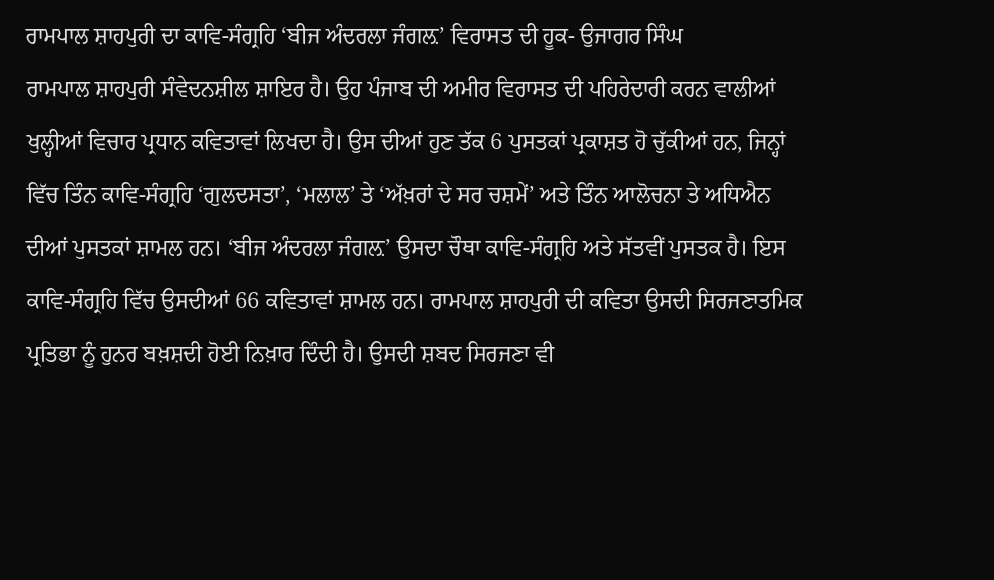ਰਾਮਪਾਲ ਸ਼ਾਹਪੁਰੀ ਦਾ ਕਾਵਿ-ਸੰਗ੍ਰਹਿ ‘ਬੀਜ ਅੰਦਰਲਾ ਜੰਗਲ਼’ ਵਿਰਾਸਤ ਦੀ ਹੂਕ- ਉਜਾਗਰ ਸਿੰਘ
ਰਾਮਪਾਲ ਸ਼ਾਹਪੁਰੀ ਸੰਵੇਦਨਸ਼ੀਲ ਸ਼ਾਇਰ ਹੈ। ਉਹ ਪੰਜਾਬ ਦੀ ਅਮੀਰ ਵਿਰਾਸਤ ਦੀ ਪਹਿਰੇਦਾਰੀ ਕਰਨ ਵਾਲੀਆਂ ਖੁਲ੍ਹੀਆਂ ਵਿਚਾਰ ਪ੍ਰਧਾਨ ਕਵਿਤਾਵਾਂ ਲਿਖਦਾ ਹੈ। ਉਸ ਦੀਆਂ ਹੁਣ ਤੱਕ 6 ਪੁਸਤਕਾਂ ਪ੍ਰਕਾਸ਼ਤ ਹੋ ਚੁੱਕੀਆਂ ਹਨ, ਜਿਨ੍ਹਾਂ ਵਿੱਚ ਤਿੰਨ ਕਾਵਿ-ਸੰਗ੍ਰਹਿ ‘ਗੁਲਦਸਤਾ’, ‘ਮਲਾਲ’ ਤੇ ‘ਅੱਖ਼ਰਾਂ ਦੇ ਸਰ ਚਸ਼ਮੇਂ’ ਅਤੇ ਤਿੰਨ ਆਲੋਚਨਾ ਤੇ ਅਧਿਐਨ ਦੀਆਂ ਪੁਸਤਕਾਂ ਸ਼ਾਮਲ ਹਨ। ‘ਬੀਜ ਅੰਦਰਲਾ ਜੰਗਲ਼’ ਉਸਦਾ ਚੌਥਾ ਕਾਵਿ-ਸੰਗ੍ਰਹਿ ਅਤੇ ਸੱਤਵੀਂ ਪੁਸਤਕ ਹੈ। ਇਸ ਕਾਵਿ-ਸੰਗ੍ਰਹਿ ਵਿੱਚ ਉਸਦੀਆਂ 66 ਕਵਿਤਾਵਾਂ ਸ਼ਾਮਲ ਹਨ। ਰਾਮਪਾਲ ਸ਼ਾਹਪੁਰੀ ਦੀ ਕਵਿਤਾ ਉਸਦੀ ਸਿਰਜਣਾਤਮਿਕ ਪ੍ਰਤਿਭਾ ਨੂੰ ਹੁਨਰ ਬਖ਼ਸ਼ਦੀ ਹੋਈ ਨਿਖ਼ਾਰ ਦਿੰਦੀ ਹੈ। ਉਸਦੀ ਸ਼ਬਦ ਸਿਰਜਣਾ ਵੀ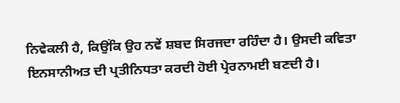ਨਿਵੇਕਲੀ ਹੈ, ਕਿਉਂਕਿ ਉਹ ਨਵੇਂ ਸ਼ਬਦ ਸਿਰਜਦਾ ਰਹਿੰਦਾ ਹੈ। ਉਸਦੀ ਕਵਿਤਾ ਇਨਸਾਨੀਅਤ ਦੀ ਪ੍ਰਤੀਨਿਧਤਾ ਕਰਦੀ ਹੋਈ ਪ੍ਰੇਰਨਾਮਈ ਬਣਦੀ ਹੈ।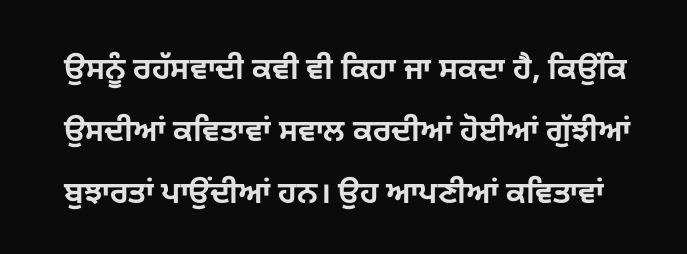ਉਸਨੂੰ ਰਹੱਸਵਾਦੀ ਕਵੀ ਵੀ ਕਿਹਾ ਜਾ ਸਕਦਾ ਹੈ, ਕਿਉਂਕਿ ਉਸਦੀਆਂ ਕਵਿਤਾਵਾਂ ਸਵਾਲ ਕਰਦੀਆਂ ਹੋਈਆਂ ਗੁੱਝੀਆਂ ਬੁਝਾਰਤਾਂ ਪਾਉਂਦੀਆਂ ਹਨ। ਉਹ ਆਪਣੀਆਂ ਕਵਿਤਾਵਾਂ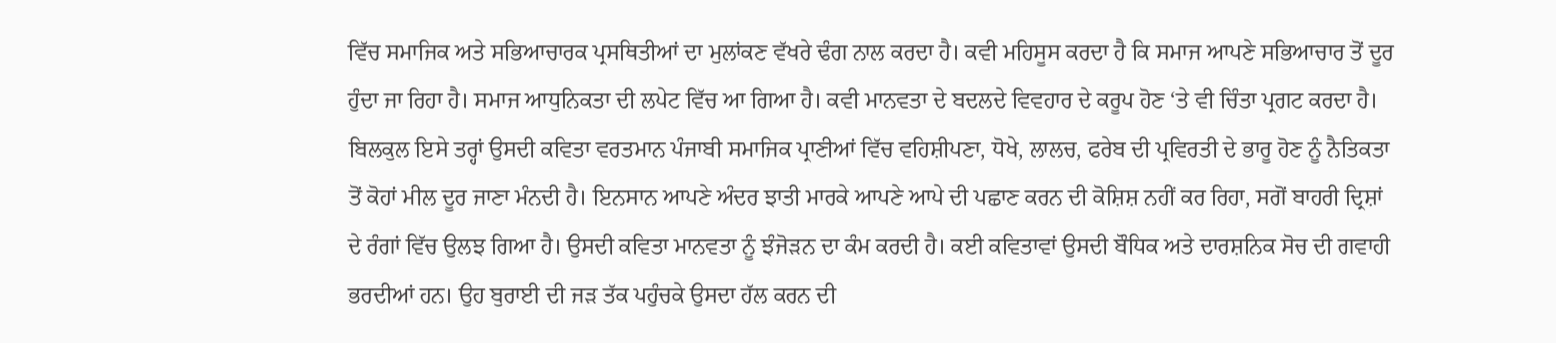ਵਿੱਚ ਸਮਾਜਿਕ ਅਤੇ ਸਭਿਆਚਾਰਕ ਪ੍ਰਸਥਿਤੀਆਂ ਦਾ ਮੁਲਾਂਕਣ ਵੱਖਰੇ ਢੰਗ ਨਾਲ ਕਰਦਾ ਹੈ। ਕਵੀ ਮਹਿਸੂਸ ਕਰਦਾ ਹੈ ਕਿ ਸਮਾਜ ਆਪਣੇ ਸਭਿਆਚਾਰ ਤੋਂ ਦੂਰ ਹੁੰਦਾ ਜਾ ਰਿਹਾ ਹੈ। ਸਮਾਜ ਆਧੁਨਿਕਤਾ ਦੀ ਲਪੇਟ ਵਿੱਚ ਆ ਗਿਆ ਹੈ। ਕਵੀ ਮਾਨਵਤਾ ਦੇ ਬਦਲਦੇ ਵਿਵਹਾਰ ਦੇ ਕਰੂਪ ਹੋਣ ‘ਤੇ ਵੀ ਚਿੰਤਾ ਪ੍ਰਗਟ ਕਰਦਾ ਹੈ। ਬਿਲਕੁਲ ਇਸੇ ਤਰ੍ਹਾਂ ਉਸਦੀ ਕਵਿਤਾ ਵਰਤਮਾਨ ਪੰਜਾਬੀ ਸਮਾਜਿਕ ਪ੍ਰਾਣੀਆਂ ਵਿੱਚ ਵਹਿਸ਼ੀਪਣਾ, ਧੋਖੇ, ਲਾਲਚ, ਫਰੇਬ ਦੀ ਪ੍ਰਵਿਰਤੀ ਦੇ ਭਾਰੂ ਹੋਣ ਨੂੰ ਨੈਤਿਕਤਾ ਤੋਂ ਕੋਹਾਂ ਮੀਲ ਦੂਰ ਜਾਣਾ ਮੰਨਦੀ ਹੈ। ਇਨਸਾਨ ਆਪਣੇ ਅੰਦਰ ਝਾਤੀ ਮਾਰਕੇ ਆਪਣੇ ਆਪੇ ਦੀ ਪਛਾਣ ਕਰਨ ਦੀ ਕੋਸ਼ਿਸ਼ ਨਹੀਂ ਕਰ ਰਿਹਾ, ਸਗੋਂ ਬਾਹਰੀ ਦ੍ਰਿਸ਼ਾਂ ਦੇ ਰੰਗਾਂ ਵਿੱਚ ਉਲਝ ਗਿਆ ਹੈ। ਉਸਦੀ ਕਵਿਤਾ ਮਾਨਵਤਾ ਨੂੰ ਝੰਜੋੜਨ ਦਾ ਕੰਮ ਕਰਦੀ ਹੈ। ਕਈ ਕਵਿਤਾਵਾਂ ਉਸਦੀ ਬੌਧਿਕ ਅਤੇ ਦਾਰਸ਼ਨਿਕ ਸੋਚ ਦੀ ਗਵਾਹੀ ਭਰਦੀਆਂ ਹਨ। ਉਹ ਬੁਰਾਈ ਦੀ ਜੜ ਤੱਕ ਪਹੁੰਚਕੇ ਉਸਦਾ ਹੱਲ ਕਰਨ ਦੀ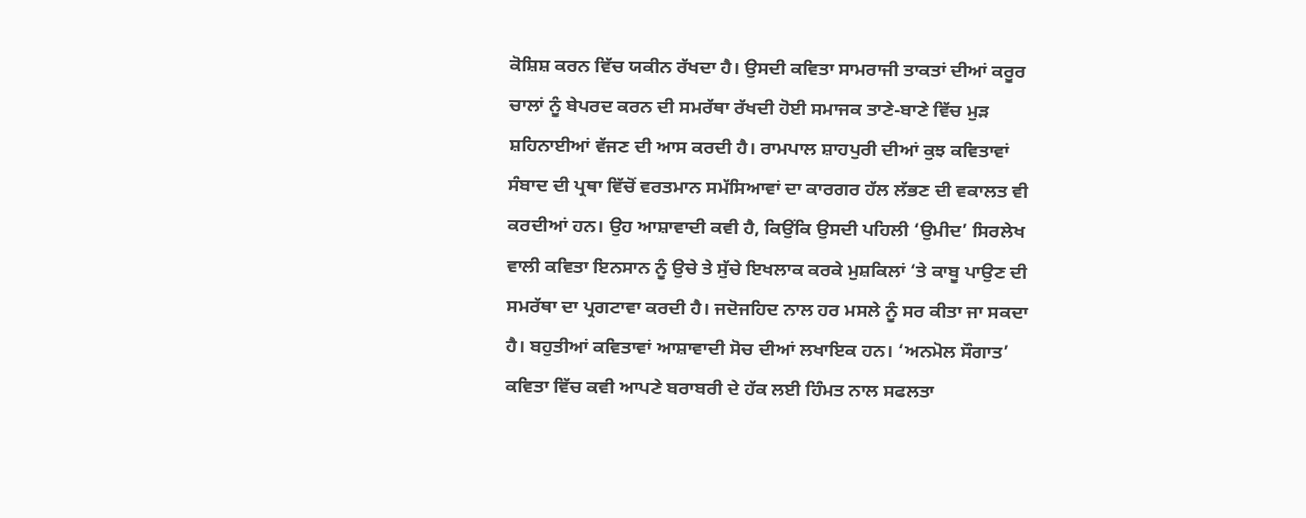ਕੋਸ਼ਿਸ਼ ਕਰਨ ਵਿੱਚ ਯਕੀਨ ਰੱਖਦਾ ਹੈ। ਉਸਦੀ ਕਵਿਤਾ ਸਾਮਰਾਜੀ ਤਾਕਤਾਂ ਦੀਆਂ ਕਰੂਰ ਚਾਲਾਂ ਨੂੰ ਬੇਪਰਦ ਕਰਨ ਦੀ ਸਮਰੱਥਾ ਰੱਖਦੀ ਹੋਈ ਸਮਾਜਕ ਤਾਣੇ-ਬਾਣੇ ਵਿੱਚ ਮੁੜ ਸ਼ਹਿਨਾਈਆਂ ਵੱਜਣ ਦੀ ਆਸ ਕਰਦੀ ਹੈ। ਰਾਮਪਾਲ ਸ਼ਾਹਪੁਰੀ ਦੀਆਂ ਕੁਝ ਕਵਿਤਾਵਾਂ ਸੰਬਾਦ ਦੀ ਪ੍ਰਥਾ ਵਿੱਚੋਂ ਵਰਤਮਾਨ ਸਮੱਸਿਆਵਾਂ ਦਾ ਕਾਰਗਰ ਹੱਲ ਲੱਭਣ ਦੀ ਵਕਾਲਤ ਵੀ ਕਰਦੀਆਂ ਹਨ। ਉਹ ਆਸ਼ਾਵਾਦੀ ਕਵੀ ਹੈ, ਕਿਉਂਕਿ ਉਸਦੀ ਪਹਿਲੀ ‘ਉਮੀਦ’ ਸਿਰਲੇਖ ਵਾਲੀ ਕਵਿਤਾ ਇਨਸਾਨ ਨੂੰ ਉਚੇ ਤੇ ਸੁੱਚੇ ਇਖਲਾਕ ਕਰਕੇ ਮੁਸ਼ਕਿਲਾਂ ‘ਤੇ ਕਾਬੂ ਪਾਉਣ ਦੀ ਸਮਰੱਥਾ ਦਾ ਪ੍ਰਗਟਾਵਾ ਕਰਦੀ ਹੈ। ਜਦੋਜਹਿਦ ਨਾਲ ਹਰ ਮਸਲੇ ਨੂੰ ਸਰ ਕੀਤਾ ਜਾ ਸਕਦਾ ਹੈ। ਬਹੁਤੀਆਂ ਕਵਿਤਾਵਾਂ ਆਸ਼ਾਵਾਦੀ ਸੋਚ ਦੀਆਂ ਲਖਾਇਕ ਹਨ। ‘ਅਨਮੋਲ ਸੌਗਾਤ’ ਕਵਿਤਾ ਵਿੱਚ ਕਵੀ ਆਪਣੇ ਬਰਾਬਰੀ ਦੇ ਹੱਕ ਲਈ ਹਿੰਮਤ ਨਾਲ ਸਫਲਤਾ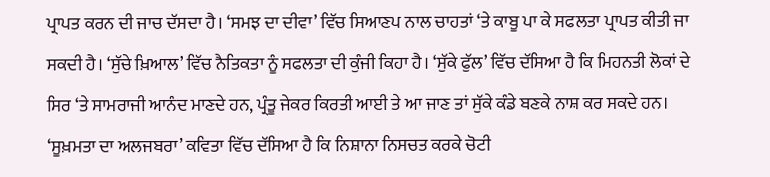ਪ੍ਰਾਪਤ ਕਰਨ ਦੀ ਜਾਚ ਦੱਸਦਾ ਹੈ। ‘ਸਮਝ ਦਾ ਦੀਵਾ’ ਵਿੱਚ ਸਿਆਣਪ ਨਾਲ ਚਾਹਤਾਂ ‘ਤੇ ਕਾਬੂ ਪਾ ਕੇ ਸਫਲਤਾ ਪ੍ਰਾਪਤ ਕੀਤੀ ਜਾ ਸਕਦੀ ਹੈ। ‘ਸੁੱਚੇ ਖ਼ਿਆਲ’ ਵਿੱਚ ਨੈਤਿਕਤਾ ਨੂੰ ਸਫਲਤਾ ਦੀ ਕੁੰਜੀ ਕਿਹਾ ਹੈ। ‘ਸੁੱਕੇ ਫੁੱਲ’ ਵਿੱਚ ਦੱਸਿਆ ਹੈ ਕਿ ਮਿਹਨਤੀ ਲੋਕਾਂ ਦੇ ਸਿਰ ‘ਤੇ ਸਾਮਰਾਜੀ ਆਨੰਦ ਮਾਣਦੇ ਹਨ, ਪ੍ਰੰਤੂ ਜੇਕਰ ਕਿਰਤੀ ਆਈ ਤੇ ਆ ਜਾਣ ਤਾਂ ਸੁੱਕੇ ਕੰਡੇ ਬਣਕੇ ਨਾਸ਼ ਕਰ ਸਕਦੇ ਹਨ। ‘ਸੂਖ਼ਮਤਾ ਦਾ ਅਲਜਬਰਾ’ ਕਵਿਤਾ ਵਿੱਚ ਦੱਸਿਆ ਹੈ ਕਿ ਨਿਸ਼ਾਨਾ ਨਿਸਚਤ ਕਰਕੇ ਚੋਟੀ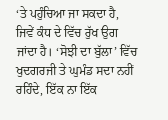‘ਤੇ ਪਹੁੰਚਿਆ ਜਾ ਸਕਦਾ ਹੈ, ਜਿਵੇਂ ਕੰਧ ਦੇ ਵਿੱਚ ਰੁੱਖ ਉਗ ਜਾਂਦਾ ਹੈ। ‘ਸੋਝੀ ਦਾ ਬੁੱਲਾ’ ਵਿੱਚ ਖੁਦਗਰਜੀ ਤੇ ਘੁਮੰਡ ਸਦਾ ਨਹੀਂ ਰਹਿੰਦੇ, ਇੱਕ ਨਾ ਇੱਕ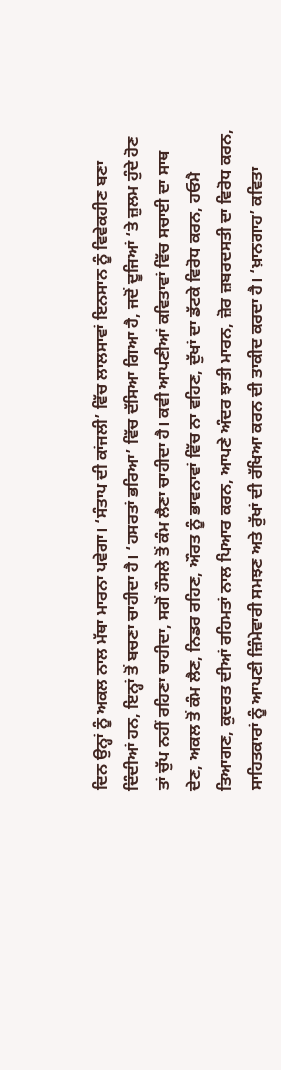ਦਿਨ ਉਨ੍ਹਾਂ ਨੂੰ ਅਕਲ ਨਾਲ ਮੱਥਾ ਮਾਰਨਾ ਪਵੇਗਾ। ‘ਸੰਤਾਪ ਦੀ ਕਾਂਜਲੀ’ ਵਿੱਚ ਲਾਲਸਾਵਾਂ ਇਨਸਾਨ ਨੂੰ ਵਿਵੇਕਹੀਣ ਬਣਾ ਦਿੰਦੀਆਂ ਹਨ, ਇਨ੍ਹਾਂ ਤੋਂ ਬਚਣਾ ਚਾਹੀਦਾ ਹੈ। ‘ਹਸਰਤਾਂ ਭਰਿਆ’ ਵਿੱਚ ਦੱਸਿਆ ਗਿਆ ਹੈ, ਜਦੋਂ ਦੂਜਿਆਂ ‘ਤੇ ਜ਼ੁਲਮ ਹੁੰਦੇ ਹੋਣ ਤਾਂ ਚੁੱਪ ਨਹੀਂ ਰਹਿਣਾ ਚਾਹੀਦਾ, ਸਗੋਂ ਹੌਸਲੇ ਤੋਂ ਕੰਮ ਲੈਣਾ ਚਾਹੀਦਾ ਹੈ। ਕਵੀ ਆਪਣੀਆਂ ਕਵਿਤਾਵਾਂ ਵਿੱਚ ਸਚਾਈ ਦਾ ਸਾਥ ਦੇਣ, ਅਕਲ ਤੋਂ ਕੰਮ ਲੈਣ, ਨਿਡਰ ਰਹਿਣ, ਔਰਤ ਨੂੰ ਭਾਵਨਾਵਾਂ ਵਿੱਚ ਨਾ ਵਹਿਣ, ਦੁੱਖਾਂ ਦਾ ਡੱਟਕੇ ਵਿਰੋਧ ਕਰਨ, ਹਓਮੈ ਤਿਆਗਣ, ਕੁਦਰਤ ਦੀਆਂ ਰਹਿਮਤਾਂ ਨਾਲ ਪਿਆਰ ਕਰਨ, ਆਪਣੇ ਅੰਦਰ ਝਾਤੀ ਮਾਰਨ, ਜ਼ੋਰ ਜ਼ਬਰਦਸਤੀ ਦਾ ਵਿਰੋਧ ਕਰਨ, ਸਾਹਿਤਕਾਰਾਂ ਨੂੰ ਆਪਣੀ ਜ਼ਿੰਮੇਵਾਰੀ ਸਮਝਣ ਅਤੇ ਰੁੱਖਾਂ ਦੀ ਰੱਖਿਆ ਕਰਨ ਦੀ ਤਾਕੀਦ ਕਰਦਾ ਹੈ। ‘ਖ਼ਾਨਗਾਹ’ ਕਵਿਤਾ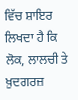ਵਿੱਚ ਸ਼ਾਇਰ ਲਿਖਦਾ ਹੈ ਕਿ ਲੋਕ, ਲਾਲਚੀ ਤੇ ਖ਼ੁਦਗਰਜ਼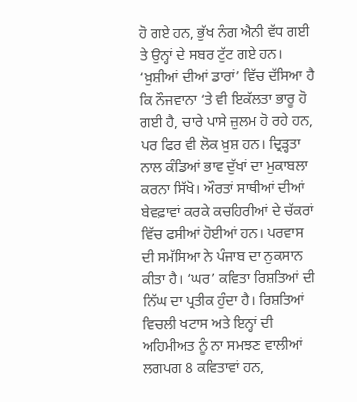ਹੋ ਗਏ ਹਨ, ਭੁੱਖ ਨੰਗ ਐਨੀ ਵੱਧ ਗਈ ਤੇ ਉਨ੍ਹਾਂ ਦੇ ਸਬਰ ਟੁੱਟ ਗਏ ਹਨ। ‘ਖ਼ੁਸ਼ੀਆਂ ਦੀਆਂ ਡਾਰਾਂ’ ਵਿੱਚ ਦੱਸਿਆ ਹੈ ਕਿ ਨੌਜਵਾਨਾ ‘ਤੇ ਵੀ ਇਕੱਲਤਾ ਭਾਰੂ ਹੋ ਗਈ ਹੈ, ਚਾਰੇ ਪਾਸੇ ਜ਼ੁਲਮ ਹੋ ਰਹੇ ਹਨ, ਪਰ ਫਿਰ ਵੀ ਲੋਕ ਖ਼ੁਸ਼ ਹਨ। ਦ੍ਰਿੜ੍ਹਤਾ ਨਾਲ ਕੰਡਿਆਂ ਭਾਵ ਦੁੱਖਾਂ ਦਾ ਮੁਕਾਬਲਾ ਕਰਨਾ ਸਿੱਖੋ। ਔਰਤਾਂ ਸਾਥੀਆਂ ਦੀਆਂ ਬੇਵਫ਼ਾਵਾਂ ਕਰਕੇ ਕਚਹਿਰੀਆਂ ਦੇ ਚੱਕਰਾਂ ਵਿੱਚ ਫਸੀਆਂ ਹੋਈਆਂ ਹਨ। ਪਰਵਾਸ ਦੀ ਸਮੱਸਿਆ ਨੇ ਪੰਜਾਬ ਦਾ ਨੁਕਸਾਨ ਕੀਤਾ ਹੈ। ‘ਘਰ’ ਕਵਿਤਾ ਰਿਸ਼ਤਿਆਂ ਦੀ ਨਿੱਘ ਦਾ ਪ੍ਰਤੀਕ ਹੁੰਦਾ ਹੈ। ਰਿਸ਼ਤਿਆਂ ਵਿਚਲੀ ਖਟਾਸ ਅਤੇ ਇਨ੍ਹਾਂ ਦੀ ਅਹਿਮੀਅਤ ਨੂੰ ਨਾ ਸਮਝਣ ਵਾਲੀਆਂ ਲਗਪਗ 8 ਕਵਿਤਾਵਾਂ ਹਨ,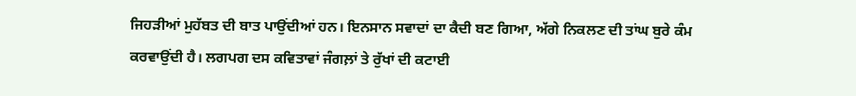ਜਿਹੜੀਆਂ ਮੁਹੱਬਤ ਦੀ ਬਾਤ ਪਾਉਂਦੀਆਂ ਹਨ। ਇਨਸਾਨ ਸਵਾਦਾਂ ਦਾ ਕੈਦੀ ਬਣ ਗਿਆ, ਅੱਗੇ ਨਿਕਲਣ ਦੀ ਤਾਂਘ ਬੁਰੇ ਕੰਮ ਕਰਵਾਉਂਦੀ ਹੈ। ਲਗਪਗ ਦਸ ਕਵਿਤਾਵਾਂ ਜੰਗਲ਼ਾਂ ਤੇ ਰੁੱਖਾਂ ਦੀ ਕਟਾਈ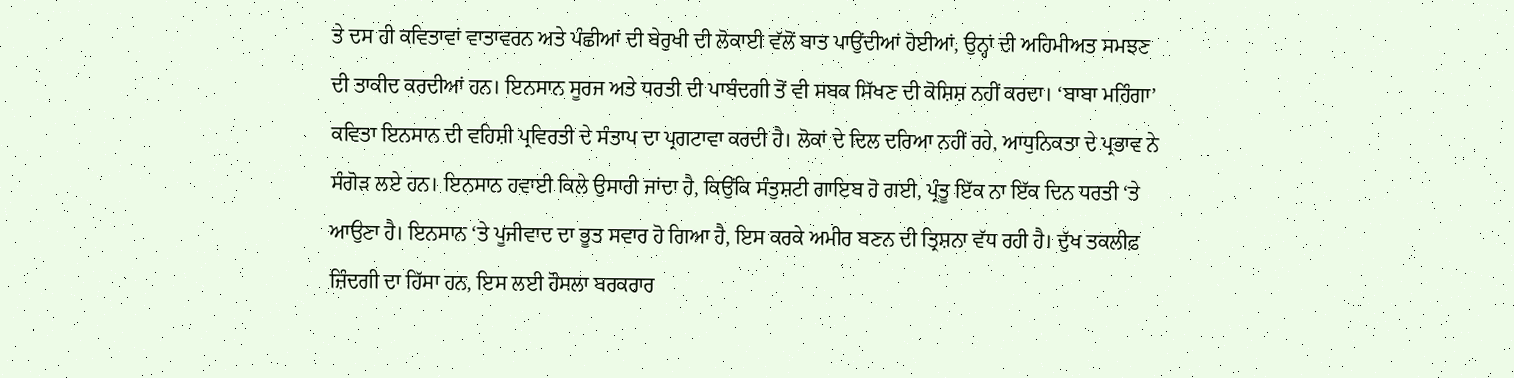ਤੇ ਦਸ ਹੀ ਕਵਿਤਾਵਾਂ ਵਾਤਾਵਰਨ ਅਤੇ ਪੰਛੀਆਂ ਦੀ ਬੇਰੁਖੀ ਦੀ ਲੋਕਾਈ ਵੱਲੋਂ ਬਾਤ ਪਾਉਂਦੀਆਂ ਹੋਈਆਂ, ਉਨ੍ਹਾਂ ਦੀ ਅਹਿਮੀਅਤ ਸਮਝਣ ਦੀ ਤਾਕੀਦ ਕਰਦੀਆਂ ਹਨ। ਇਨਸਾਨ ਸੂਰਜ ਅਤੇ ਧਰਤੀ ਦੀ ਪਾਬੰਦਗੀ ਤੋਂ ਵੀ ਸਬਕ ਸਿੱਖਣ ਦੀ ਕੋਸ਼ਿਸ਼ ਨਹੀਂ ਕਰਦਾ। ‘ਬਾਬਾ ਮਹਿੰਗਾ’ ਕਵਿਤਾ ਇਨਸਾਨ ਦੀ ਵਹਿਸ਼ੀ ਪ੍ਰਵਿਰਤੀ ਦੇ ਸੰਤਾਪ ਦਾ ਪ੍ਰਗਟਾਵਾ ਕਰਦੀ ਹੈ। ਲੋਕਾਂ ਦੇ ਦਿਲ ਦਰਿਆ ਨਹੀਂ ਰਹੇ, ਆਧੁਨਿਕਤਾ ਦੇ ਪ੍ਰਭਾਵ ਨੇ ਸੰਗੋੜ ਲਏ ਹਨ। ਇਨਸਾਨ ਹਵਾਈ ਕਿਲੇ ਉਸਾਰੀ ਜਾਂਦਾ ਹੈ, ਕਿਉਂਕਿ ਸੰਤੁਸ਼ਟੀ ਗਾਇਬ ਹੋ ਗਈ, ਪ੍ਰੰਤੂ ਇੱਕ ਨਾ ਇੱਕ ਦਿਨ ਧਰਤੀ ‘ਤੇ ਆਉਣਾ ਹੈ। ਇਨਸਾਨ ‘ਤੇ ਪੂਜੀਵਾਦ ਦਾ ਭੂਤ ਸਵਾਰ ਹੋ ਗਿਆ ਹੈ, ਇਸ ਕਰਕੇ ਅਮੀਰ ਬਣਨ ਦੀ ਤ੍ਰਿਸ਼ਨਾ ਵੱਧ ਰਹੀ ਹੈ। ਦੁੱਖ ਤਕਲੀਫ਼ ਜ਼ਿੰਦਗੀ ਦਾ ਹਿੱਸਾ ਹਨ, ਇਸ ਲਈ ਹੌਸਲਾ ਬਰਕਰਾਰ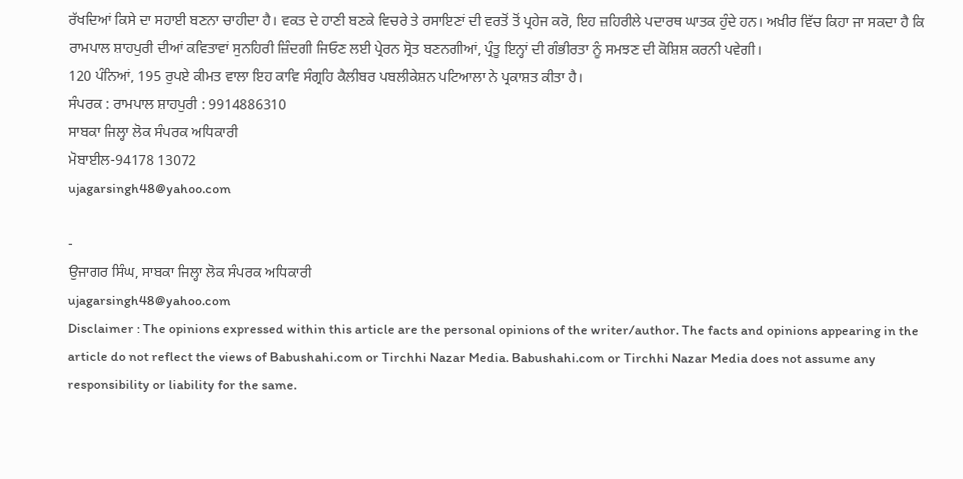ਰੱਖਦਿਆਂ ਕਿਸੇ ਦਾ ਸਹਾਈ ਬਣਨਾ ਚਾਹੀਦਾ ਹੈ। ਵਕਤ ਦੇ ਹਾਣੀ ਬਣਕੇ ਵਿਚਰੇ ਤੇ ਰਸਾਇਣਾਂ ਦੀ ਵਰਤੋਂ ਤੋਂ ਪ੍ਰਹੇਜ ਕਰੋ, ਇਹ ਜ਼ਹਿਰੀਲੇ ਪਦਾਰਥ ਘਾਤਕ ਹੁੰਦੇ ਹਨ। ਅਖ਼ੀਰ ਵਿੱਚ ਕਿਹਾ ਜਾ ਸਕਦਾ ਹੈ ਕਿ ਰਾਮਪਾਲ ਸ਼ਾਹਪੁਰੀ ਦੀਆਂ ਕਵਿਤਾਵਾਂ ਸੁਨਹਿਰੀ ਜ਼ਿੰਦਗੀ ਜਿਓਣ ਲਈ ਪ੍ਰੇਰਨ ਸ੍ਰੋਤ ਬਣਨਗੀਆਂ, ਪ੍ਰੰਤੂ ਇਨ੍ਹਾਂ ਦੀ ਗੰਭੀਰਤਾ ਨੂੰ ਸਮਝਣ ਦੀ ਕੋਸ਼ਿਸ਼ ਕਰਨੀ ਪਵੇਗੀ।
120 ਪੰਨਿਆਂ, 195 ਰੁਪਏ ਕੀਮਤ ਵਾਲਾ ਇਹ ਕਾਵਿ ਸੰਗ੍ਰਹਿ ਕੈਲੀਬਰ ਪਬਲੀਕੇਸ਼ਨ ਪਟਿਆਲਾ ਨੇ ਪ੍ਰਕਾਸ਼ਤ ਕੀਤਾ ਹੈ।
ਸੰਪਰਕ : ਰਾਮਪਾਲ ਸ਼ਾਹਪੁਰੀ : 9914886310
ਸਾਬਕਾ ਜਿਲ੍ਹਾ ਲੋਕ ਸੰਪਰਕ ਅਧਿਕਾਰੀ
ਮੋਬਾਈਲ-94178 13072
ujagarsingh48@yahoo.com

-
ਉਜਾਗਰ ਸਿੰਘ, ਸਾਬਕਾ ਜਿਲ੍ਹਾ ਲੋਕ ਸੰਪਰਕ ਅਧਿਕਾਰੀ
ujagarsingh48@yahoo.com
Disclaimer : The opinions expressed within this article are the personal opinions of the writer/author. The facts and opinions appearing in the article do not reflect the views of Babushahi.com or Tirchhi Nazar Media. Babushahi.com or Tirchhi Nazar Media does not assume any responsibility or liability for the same.